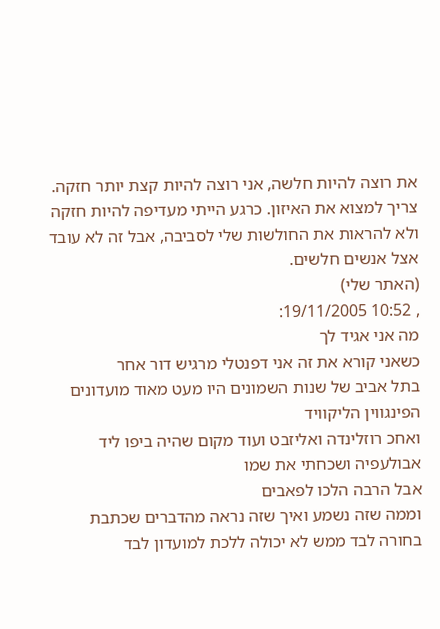את רוצה להיות חלשה, אני רוצה להיות קצת יותר חזקה. צריך למצוא את האיזון. כרגע הייתי מעדיפה להיות חזקה ולא להראות את החולשות שלי לסביבה, אבל זה לא עובד אצל אנשים חלשים.
(האתר שלי)
, 10:52 19/11/2005:
מה אני אגיד לך
כשאני קורא את זה אני דפנטלי מרגיש דור אחר
בתל אביב של שנות השמונים היו מעט מאוד מועדונים
הפינגווין הליקוויד
ואחכ רוזלינדה ואליזבט ועוד מקום שהיה ביפו ליד אבולעפיה ושכחתי את שמו
אבל הרבה הלכו לפאבים
וממה שזה נשמע ואיך שזה נראה מהדברים שכתבת בחורה לבד ממש לא יכולה ללכת למועדון לבד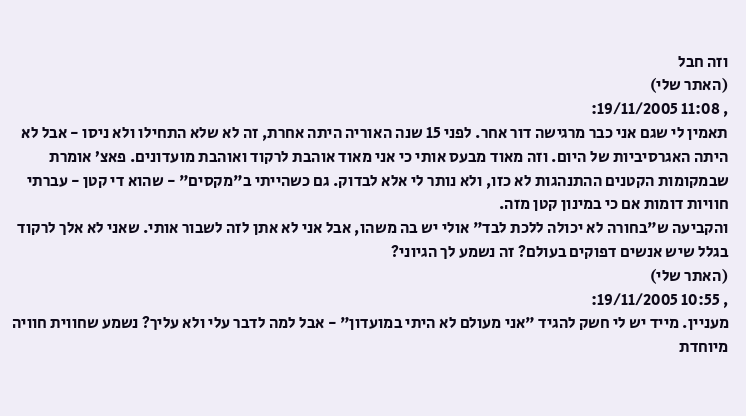וזה חבל
(האתר שלי)
, 11:08 19/11/2005:
תאמין לי שגם אני כבר מרגישה דור אחר. לפני 15 שנה האוריה היתה אחרת, זה לא שלא התחילו ולא ניסו - אבל לא היתה האגרסיביות של היום. וזה מאוד מבעס אותי כי אני מאוד אוהבת לרקוד ואוהבת מועדונים. פאצ’ אומרת שבמקומות הקטנים ההתנהגות לא כזו, ולא נותר לי אלא לבדוק. גם כשהייתי ב"מקסים" - שהוא די קטן - עברתי חוויות דומות אם כי במינון קטן מזה.
והקביעה ש"בחורה לא יכולה ללכת לבד" אולי יש בה משהו, אבל אני לא אתן לזה לשבור אותי. שאני לא אלך לרקוד בגלל שיש אנשים דפוקים בעולם? זה נשמע לך הגיוני?
(האתר שלי)
, 10:55 19/11/2005:
מעניין. מייד יש לי חשק להגיד "אני מעולם לא היתי במועדון" - אבל למה לדבר עלי ולא עליך? נשמע שחווית חוויה מיוחדת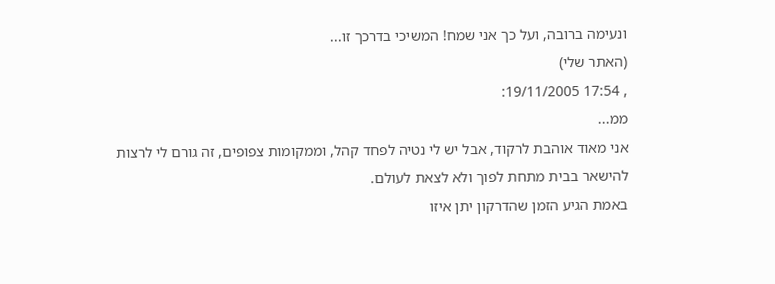ונעימה ברובה, ועל כך אני שמח! המשיכי בדרכך זו...
(האתר שלי)
, 17:54 19/11/2005:
ממ...
אני מאוד אוהבת לרקוד, אבל יש לי נטיה לפחד קהל, וממקומות צפופים, זה גורם לי לרצות להישאר בבית מתחת לפוך ולא לצאת לעולם.
באמת הגיע הזמן שהדרקון יתן איזו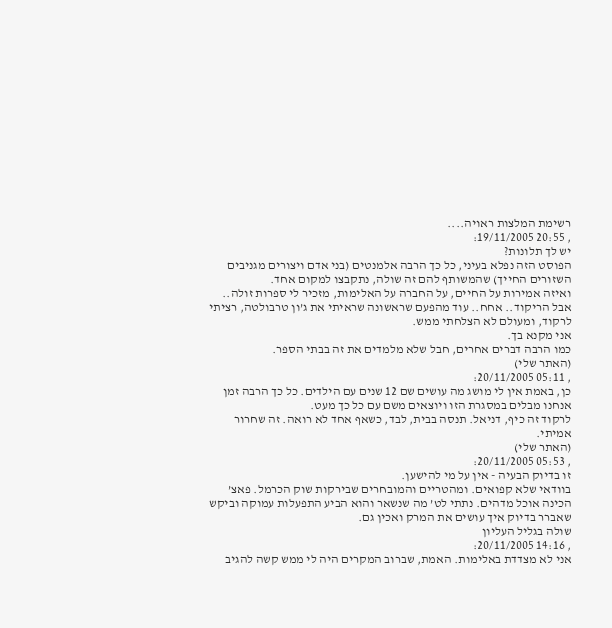רשימת המלצות ראויה....
, 20:55 19/11/2005:
יש לך תלונות?
הפוסט הזה נפלא בעיני, כל כך הרבה אלמנטים (בני אדם ויצורים מגניבים השזורים החייך) שהמשותף להם זה שולה, נתקבצו למקום אחד.
ואיזה אמירות על החיים, על החברה על האלימות, מזכיר לי ספרות זולה..
אבל הריקוד.. אחח.. עוד מהפעם שראשונה שראיתי את ג’ון טרבולטה, רציתי לרקוד, ומעולם לא הצלחתי ממש.
אני מקנא בך.
כמו הרבה דברים אחרים, חבל שלא מלמדים את זה בבתי הספר.
(האתר שלי)
, 05:11 20/11/2005:
כן, באמת אין לי מושג מה עושים שם 12 שנים עם הילדים. כל כך הרבה זמן אנחנו מבלים במסגרת הזו ויוצאים משם עם כל כך מעט.
לרקוד זה כיף, דניאל. תנסה בבית, לבד, כשאף אחד לא רואה. זה שחרור אמיתי.
(האתר שלי)
, 05:53 20/11/2005:
זו בדיוק הבעיה - אין על מי להישען.
בוודאי שלא קפואים. ומהטריים והמובחרים שבירקות שוק הכרמל. פאצ’ הכינה אוכל מדהים. נתתי לט’ מה שנשאר והוא הביע התפעלות עמוקה וביקש שאברר בדיוק איך עושים את המרק ואכין גם.
שולה בגליל העליון
, 14:16 20/11/2005:
אני לא מצדדת באלימות. האמת, שברוב המקרים היה לי ממש קשה להגיב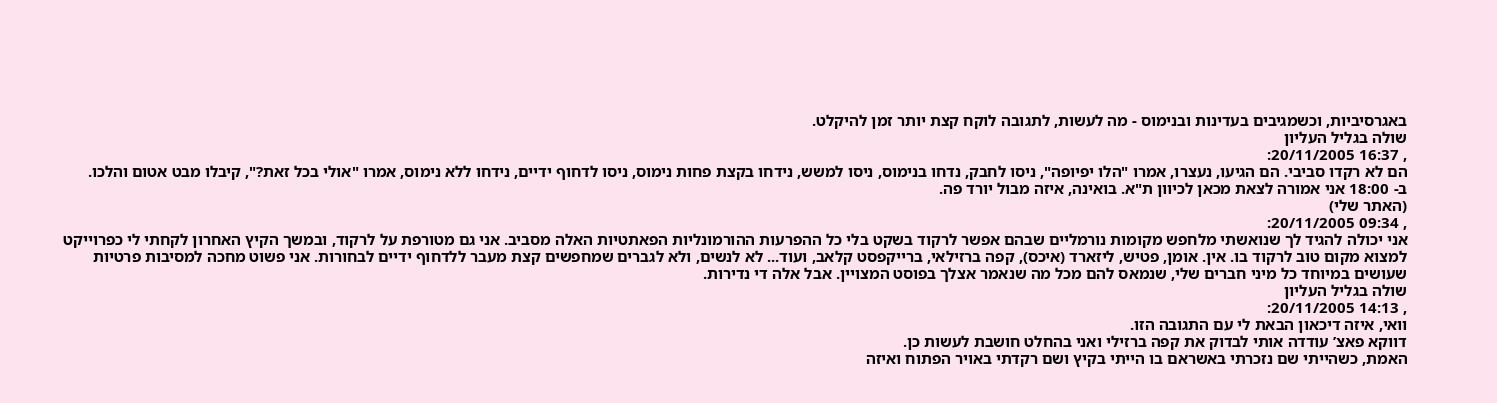באגרסיביות, וכשמגיבים בעדינות ובנימוס - מה לעשות, לתגובה לוקח קצת יותר זמן להיקלט.
שולה בגליל העליון
, 16:37 20/11/2005:
הם לא רקדו סביבי. הם הגיעו, נעצרו, אמרו "הלו יפיופה", ניסו לחבק, נדחו בנימוס, ניסו למשש, נידחו בקצת פחות נימוס, ניסו לדחוף ידיים, נידחו ללא נימוס, אמרו "אולי בכל זאת?", קיבלו מבט אטום והלכו.
ב- 18:00 אני אמורה לצאת מכאן לכיוון ת"א. בואינה, איזה מבול יורד פה.
(האתר שלי)
, 09:34 20/11/2005:
אני יכולה להגיד לך שנואשתי מלחפש מקומות נורמליים שבהם אפשר לרקוד בשקט בלי כל ההפרעות ההורמונליות הפאתטיות האלה מסביב. אני גם מטורפת על לרקוד, ובמשך הקיץ האחרון לקחתי לי כפרוייקט למצוא מקום טוב לרקוד בו. אין. אומן, פטיש, ליזארד (איכס), קפה ברזילאי, ברייקפסט קלאב, ועוד... לא לנשים, ולא לגברים שמחפשים קצת מעבר ללדחוף ידיים לבחורות. אני פשוט מחכה למסיבות פרטיות שעושים במיוחד כל מיני חברים שלי, שנמאס להם מכל מה שנאמר אצלך בפוסט המצויין. אבל אלה די נדירות.
שולה בגליל העליון
, 14:13 20/11/2005:
וואי, איזה דיכאון הבאת לי עם התגובה הזו.
דווקא פאצ’ עודדה אותי לבדוק את קפה ברזילי ואני בהחלט חושבת לעשות כן.
האמת, כשהייתי שם נזכרתי באשראם בו הייתי בקיץ ושם רקדתי באויר הפתוח ואיזה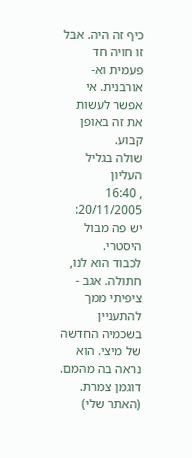כיף זה היה. אבל זו חויה חד פעמית וא-אורבנית. אי אפשר לעשות את זה באופן קבוע.
שולה בגליל העליון
, 16:40 20/11/2005:
יש פה מבול היסטרי.
לכבוד הוא לנו, חתולה. אגב - ציפיתי ממך להתעניין בשכמיה החדשה של מיצי. הוא נראה בה מהמם. דוגמן צמרת.
(האתר שלי)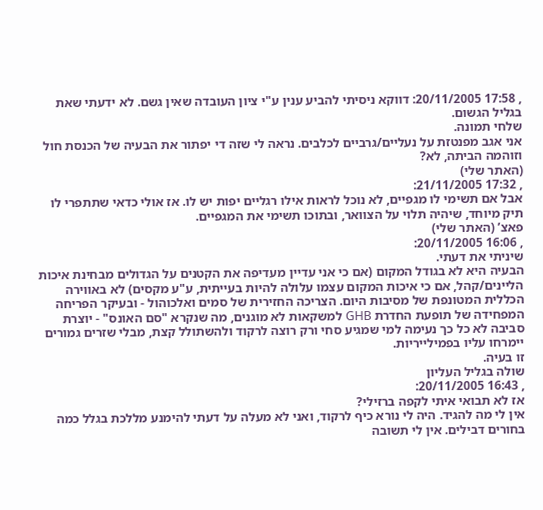, 17:58 20/11/2005: דווקא ניסיתי להביע ענין ע"י ציון העובדה שאין גשם. לא ידעתי שאת בגליל הגשום.
שלחי תמונה.
אני אגב מפנטזת על נעליים/גרביים לכלבים. נראה לי שזה די יפתור את הבעיה של הכנסת חול וזוהמה הביתה, לא?
(האתר שלי)
, 17:32 21/11/2005:
אבל אם תשימי לו מגפיים, לא נוכל לראות אילו רגליים יפות יש לו. אז אולי כדאי שתתפרי לו תיק מיוחד, שיהיה תלוי על הצוואר, ובתוכו תשימי את המגפיים.
פאצ’ (האתר שלי)
, 16:06 20/11/2005:
שיניתי את דעתי.
הבעיה היא לא בגודל המקום (אם כי אני עדיין מעדיפה את הקטנים על הגדולים מבחינת איכות הליינים/קהל, אם כי איכות המקום עצמו עלולה להיות בעייתית, ע"ע מקסים) לא באווירה הכללית המטונפת של מסיבות היום. הצריכה החזירית של סמים ואלכוהול - ובעיקר הפריחה המפחידה של תופעת החדרת GHB למשקאות לא מוגנים, מה שנקרא "סם האונס" - יוצרת סביבה לא כל כך נעימה למי שמגיע סחי ורק רוצה לרקוד ולהשתולל קצת, מבלי שזרים גמורים יימרחו עליו בפמילייריות.
זו בעיה.
שולה בגליל העליון
, 16:43 20/11/2005:
אז לא תבואי איתי לקפה ברזילי?
אין לי מה להגיד. היה לי נורא כיף לרקוד, ואני לא מעלה על דעתי להימנע מללכת בגלל כמה בחורים דבילים. אין לי תשובה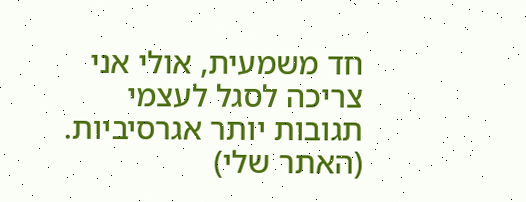חד משמעית, אולי אני צריכה לסגל לעצמי תגובות יותר אגרסיביות.
(האתר שלי)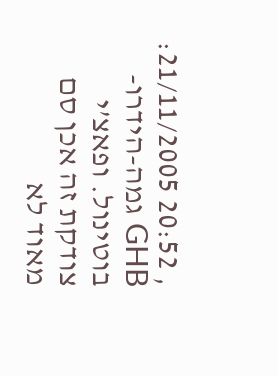, 20:52 21/11/2005:
GHB גמה-הידרו-בוטינול. ופאצ’י צודקת זה אכן סם מאוד לא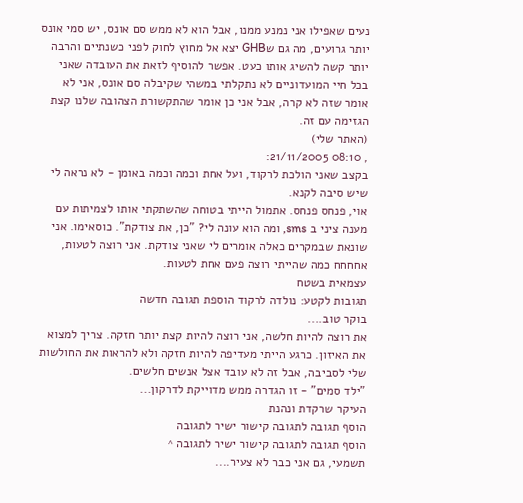נעים שאפילו אני נמנע ממנו, אבל הוא לא ממש סם אונס, יש סמי אונס יותר גרועים, מה גם שGHB יצא אל מחוץ לחוק לפני כשנתיים והרבה יותר קשה להשיג אותו כעט. אפשר להוסיף לזאת את העובדה שאני בכל חיי המועדוניים לא נתקלתי במשהי שקיבלה סם אונס, אני לא אומר שזה לא קרה, אבל אני כן אומר שהתקשורת הצהובה שלנו קצת הגזימה עם זה.
(האתר שלי)
, 08:10 21/11/2005:
בקצב שאני הולכת לרקוד, ועל אחת וכמה וכמה באומן - לא נראה לי שיש סיבה לקנא.
אוי, פנחס פנחס. אתמול הייתי בטוחה שהשתקתי אותו לצמיתות עם מענה ציני ב sms, ומה הוא עונה לי? "כן, את צודקת". כוסאימו. אני שונאת שבמקרים כאלה אומרים לי שאני צודקת. אני רוצה לטעות, אחחחח כמה שהייתי רוצה פעם אחת לטעות.
עצמאית בשטח
תגובות לקטע: נולדה לרקוד הוספת תגובה חדשה
בוקר טוב....
את רוצה להיות חלשה, אני רוצה להיות קצת יותר חזקה. צריך למצוא את האיזון. כרגע הייתי מעדיפה להיות חזקה ולא להראות את החולשות שלי לסביבה, אבל זה לא עובד אצל אנשים חלשים.
"ילד סמים" - זו הגדרה ממש מדוייקת לדרקון...
העיקר שרקדת ונהנת
הוסף תגובה לתגובה קישור ישיר לתגובה
הוסף תגובה לתגובה קישור ישיר לתגובה ^
תשמעי, גם אני כבר לא צעיר....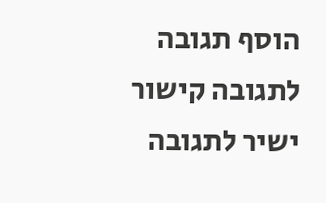הוסף תגובה לתגובה קישור ישיר לתגובה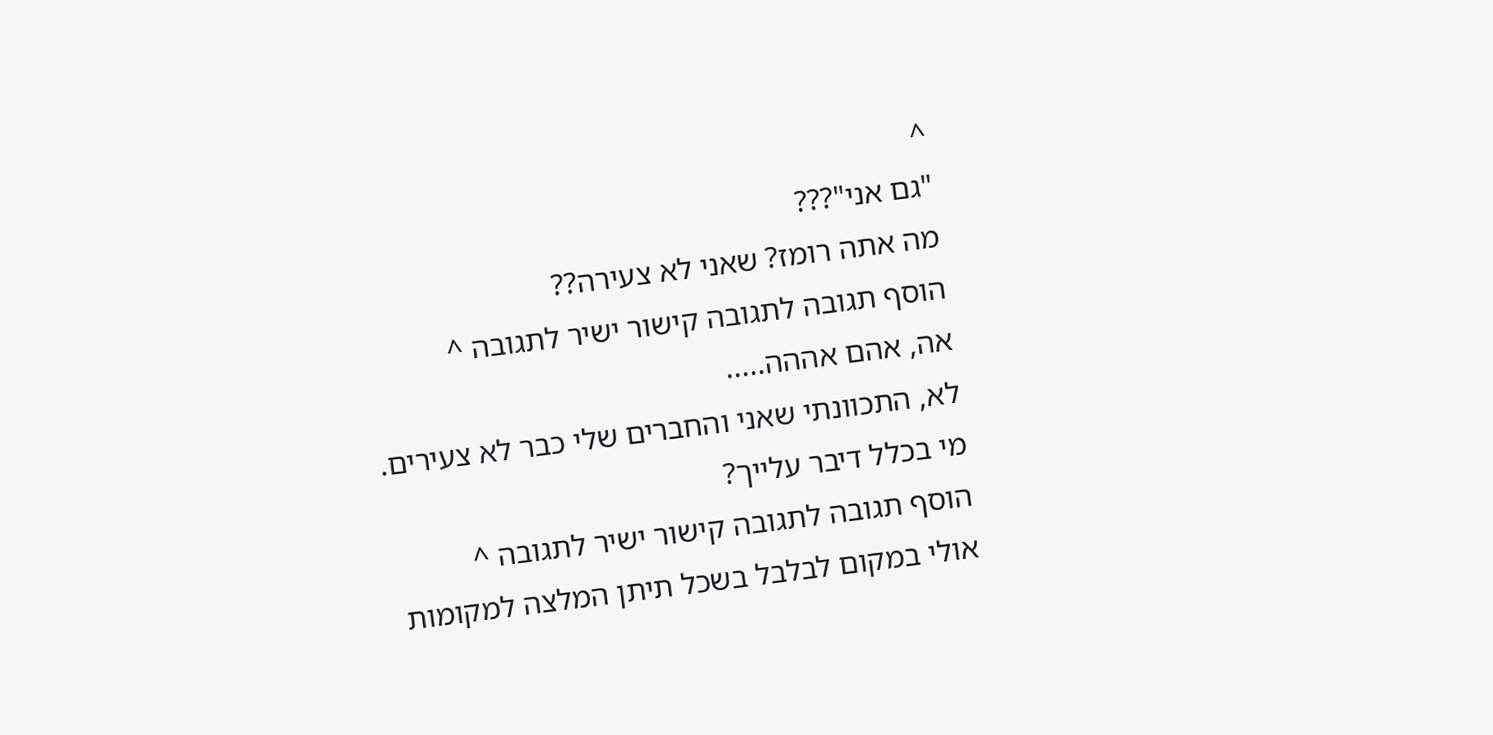^
"גם אני"???
מה אתה רומז? שאני לא צעירה??
הוסף תגובה לתגובה קישור ישיר לתגובה ^
אה, אהם אההה.....
לא, התכוונתי שאני והחברים שלי כבר לא צעירים.
מי בכלל דיבר עלייך?
הוסף תגובה לתגובה קישור ישיר לתגובה ^
אולי במקום לבלבל בשכל תיתן המלצה למקומות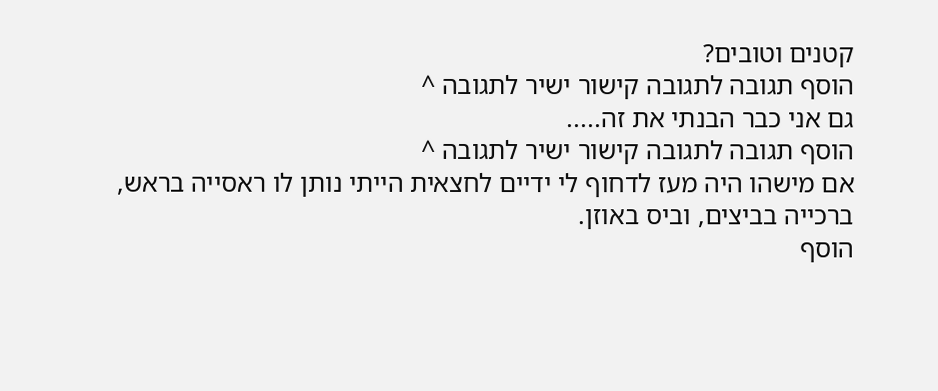קטנים וטובים?
הוסף תגובה לתגובה קישור ישיר לתגובה ^
גם אני כבר הבנתי את זה.....
הוסף תגובה לתגובה קישור ישיר לתגובה ^
אם מישהו היה מעז לדחוף לי ידיים לחצאית הייתי נותן לו ראסייה בראש, ברכייה בביצים, וביס באוזן.
הוסף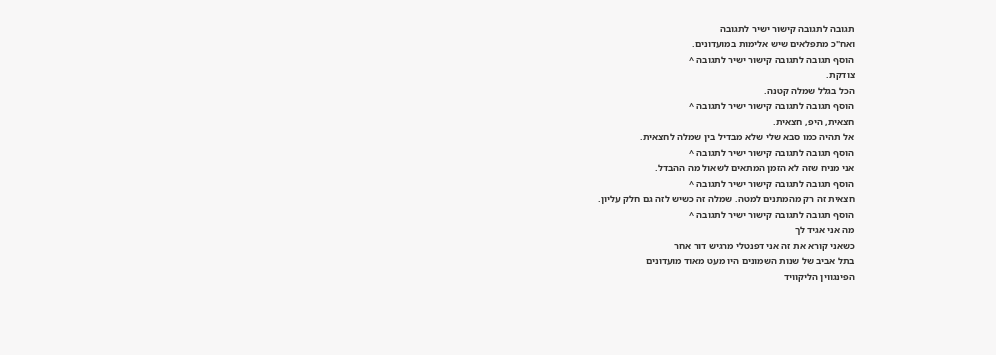תגובה לתגובה קישור ישיר לתגובה
ואח"כ מתפלאים שיש אלימות במועדונים.
הוסף תגובה לתגובה קישור ישיר לתגובה ^
צודקת.
הכל בגלל שמלה קטנה.
הוסף תגובה לתגובה קישור ישיר לתגובה ^
חצאית, היפ, חצאית.
אל תהיה כמו סבא שלי שלא מבדיל בין שמלה לחצאית.
הוסף תגובה לתגובה קישור ישיר לתגובה ^
אני מניח שזה לא הזמן המתאים לשאול מה ההבדל.
הוסף תגובה לתגובה קישור ישיר לתגובה ^
חצאית זה רק מהמתנים למטה. שמלה זה כשיש לזה גם חלק עליון.
הוסף תגובה לתגובה קישור ישיר לתגובה ^
מה אני אגיד לך
כשאני קורא את זה אני דפנטלי מרגיש דור אחר
בתל אביב של שנות השמונים היו מעט מאוד מועדונים
הפינגווין הליקוויד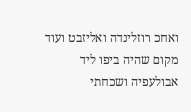ואחכ רוזלינדה ואליזבט ועוד מקום שהיה ביפו ליד אבולעפיה ושכחתי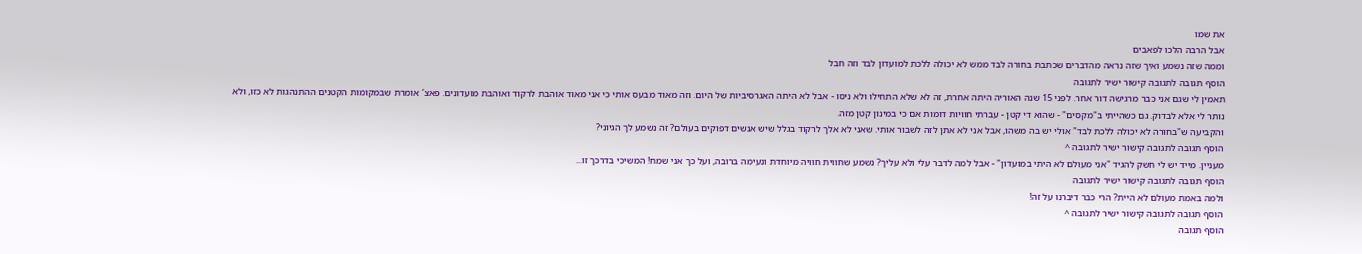את שמו
אבל הרבה הלכו לפאבים
וממה שזה נשמע ואיך שזה נראה מהדברים שכתבת בחורה לבד ממש לא יכולה ללכת למועדון לבד וזה חבל
הוסף תגובה לתגובה קישור ישיר לתגובה
תאמין לי שגם אני כבר מרגישה דור אחר. לפני 15 שנה האוריה היתה אחרת, זה לא שלא התחילו ולא ניסו - אבל לא היתה האגרסיביות של היום. וזה מאוד מבעס אותי כי אני מאוד אוהבת לרקוד ואוהבת מועדונים. פאצ’ אומרת שבמקומות הקטנים ההתנהגות לא כזו, ולא נותר לי אלא לבדוק. גם כשהייתי ב"מקסים" - שהוא די קטן - עברתי חוויות דומות אם כי במינון קטן מזה.
והקביעה ש"בחורה לא יכולה ללכת לבד" אולי יש בה משהו, אבל אני לא אתן לזה לשבור אותי. שאני לא אלך לרקוד בגלל שיש אנשים דפוקים בעולם? זה נשמע לך הגיוני?
הוסף תגובה לתגובה קישור ישיר לתגובה ^
מעניין. מייד יש לי חשק להגיד "אני מעולם לא היתי במועדון" - אבל למה לדבר עלי ולא עליך? נשמע שחווית חוויה מיוחדת ונעימה ברובה, ועל כך אני שמח! המשיכי בדרכך זו...
הוסף תגובה לתגובה קישור ישיר לתגובה
ולמה באמת מעולם לא היית? הרי כבר דיברנו על זה!
הוסף תגובה לתגובה קישור ישיר לתגובה ^
הוסף תגובה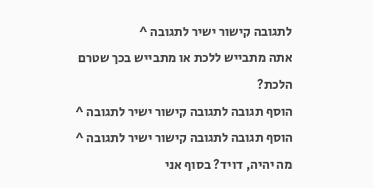לתגובה קישור ישיר לתגובה ^
אתה מתבייש ללכת או מתבייש בכך שטרם הלכת?
הוסף תגובה לתגובה קישור ישיר לתגובה ^
הוסף תגובה לתגובה קישור ישיר לתגובה ^
מה יהיה, דויד? בסוף אני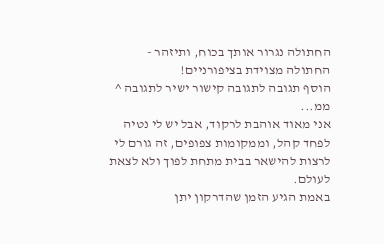החתולה נגרור אותך בכוח, ותיזהר - החתולה מצוידת בציפורניים!
הוסף תגובה לתגובה קישור ישיר לתגובה ^
ממ...
אני מאוד אוהבת לרקוד, אבל יש לי נטיה לפחד קהל, וממקומות צפופים, זה גורם לי לרצות להישאר בבית מתחת לפוך ולא לצאת לעולם.
באמת הגיע הזמן שהדרקון יתן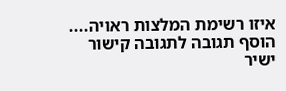איזו רשימת המלצות ראויה....
הוסף תגובה לתגובה קישור ישיר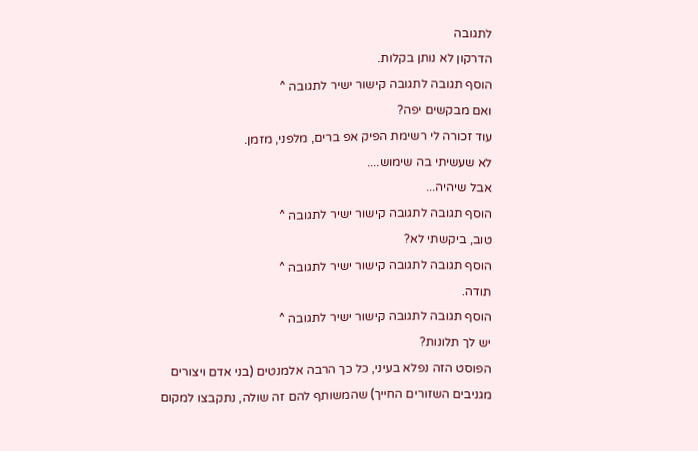לתגובה
הדרקון לא נותן בקלות.
הוסף תגובה לתגובה קישור ישיר לתגובה ^
ואם מבקשים יפה?
עוד זכורה לי רשימת הפיק אפ ברים, מלפני, מזמן.
לא שעשיתי בה שימוש....
אבל שיהיה...
הוסף תגובה לתגובה קישור ישיר לתגובה ^
טוב, ביקשתי לא?
הוסף תגובה לתגובה קישור ישיר לתגובה ^
תודה.
הוסף תגובה לתגובה קישור ישיר לתגובה ^
יש לך תלונות?
הפוסט הזה נפלא בעיני, כל כך הרבה אלמנטים (בני אדם ויצורים מגניבים השזורים החייך) שהמשותף להם זה שולה, נתקבצו למקום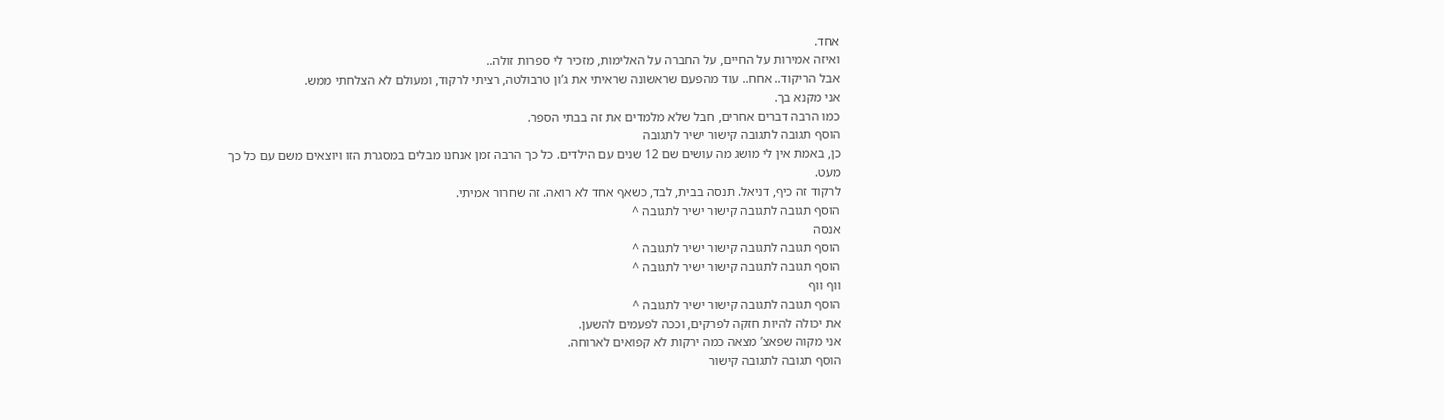אחד.
ואיזה אמירות על החיים, על החברה על האלימות, מזכיר לי ספרות זולה..
אבל הריקוד.. אחח.. עוד מהפעם שראשונה שראיתי את ג’ון טרבולטה, רציתי לרקוד, ומעולם לא הצלחתי ממש.
אני מקנא בך.
כמו הרבה דברים אחרים, חבל שלא מלמדים את זה בבתי הספר.
הוסף תגובה לתגובה קישור ישיר לתגובה
כן, באמת אין לי מושג מה עושים שם 12 שנים עם הילדים. כל כך הרבה זמן אנחנו מבלים במסגרת הזו ויוצאים משם עם כל כך מעט.
לרקוד זה כיף, דניאל. תנסה בבית, לבד, כשאף אחד לא רואה. זה שחרור אמיתי.
הוסף תגובה לתגובה קישור ישיר לתגובה ^
אנסה
הוסף תגובה לתגובה קישור ישיר לתגובה ^
הוסף תגובה לתגובה קישור ישיר לתגובה ^
ווף ווף
הוסף תגובה לתגובה קישור ישיר לתגובה ^
את יכולה להיות חזקה לפרקים, וככה לפעמים להשען.
אני מקוה שפאצ’ מצאה כמה ירקות לא קפואים לארוחה.
הוסף תגובה לתגובה קישור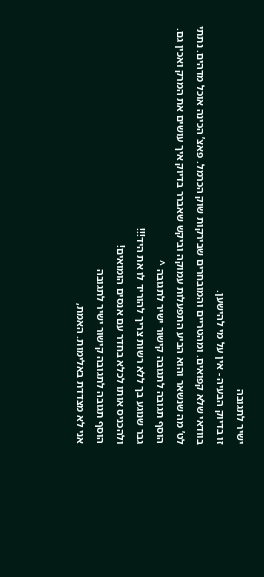ישיר לתגובה
זו בדיוק הבעיה - אין על מי להישען.
בוודאי שלא קפואים. ומהטריים והמובחרים שבירקות שוק הכרמל. פאצ’ הכינה אוכל מדהים. נתתי לט’ מה שנשאר והוא הביע התפעלות עמוקה וביקש שאברר בדיוק איך עושים את המרק ואכין גם.
הוסף תגובה לתגובה קישור ישיר לתגובה ^
גבר שנוגע בך ללא רשות צריך להוריד לו את היד!!!
ולהכניס אותו לכלא בחדר עם אנסים הומואים!
הוסף תגובה לתגובה קישור ישיר לתגובה
אני לא מצדדת באלימות. האמת,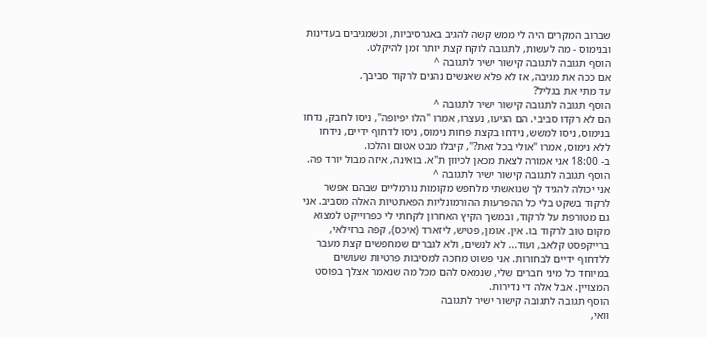שברוב המקרים היה לי ממש קשה להגיב באגרסיביות, וכשמגיבים בעדינות ובנימוס - מה לעשות, לתגובה לוקח קצת יותר זמן להיקלט.
הוסף תגובה לתגובה קישור ישיר לתגובה ^
אם ככה את מגיבה, אז לא פלא שאנשים נהנים לרקוד סביבך.
עד מתי את בגליל?
הוסף תגובה לתגובה קישור ישיר לתגובה ^
הם לא רקדו סביבי. הם הגיעו, נעצרו, אמרו "הלו יפיופה", ניסו לחבק, נדחו בנימוס, ניסו למשש, נידחו בקצת פחות נימוס, ניסו לדחוף ידיים, נידחו ללא נימוס, אמרו "אולי בכל זאת?", קיבלו מבט אטום והלכו.
ב- 18:00 אני אמורה לצאת מכאן לכיוון ת"א. בואינה, איזה מבול יורד פה.
הוסף תגובה לתגובה קישור ישיר לתגובה ^
אני יכולה להגיד לך שנואשתי מלחפש מקומות נורמליים שבהם אפשר לרקוד בשקט בלי כל ההפרעות ההורמונליות הפאתטיות האלה מסביב. אני גם מטורפת על לרקוד, ובמשך הקיץ האחרון לקחתי לי כפרוייקט למצוא מקום טוב לרקוד בו. אין. אומן, פטיש, ליזארד (איכס), קפה ברזילאי, ברייקפסט קלאב, ועוד... לא לנשים, ולא לגברים שמחפשים קצת מעבר ללדחוף ידיים לבחורות. אני פשוט מחכה למסיבות פרטיות שעושים במיוחד כל מיני חברים שלי, שנמאס להם מכל מה שנאמר אצלך בפוסט המצויין. אבל אלה די נדירות.
הוסף תגובה לתגובה קישור ישיר לתגובה
וואי,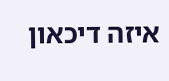איזה דיכאון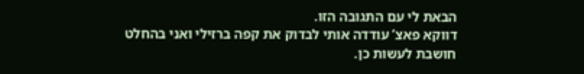הבאת לי עם התגובה הזו.
דווקא פאצ’ עודדה אותי לבדוק את קפה ברזילי ואני בהחלט חושבת לעשות כן.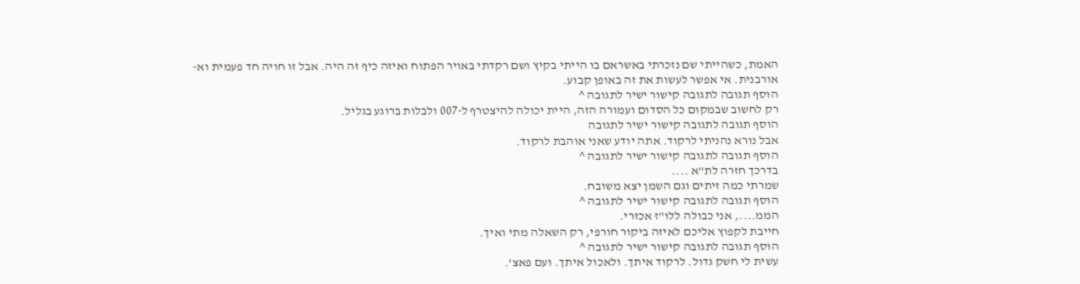האמת, כשהייתי שם נזכרתי באשראם בו הייתי בקיץ ושם רקדתי באויר הפתוח ואיזה כיף זה היה. אבל זו חויה חד פעמית וא-אורבנית. אי אפשר לעשות את זה באופן קבוע.
הוסף תגובה לתגובה קישור ישיר לתגובה ^
רק לחשוב שבמקום כל הסדום ועמורה הזה, היית יכולה להיצטרף ל-007 ולבלות ברוגע בגליל.
הוסף תגובה לתגובה קישור ישיר לתגובה
אבל נורא נהניתי לרקוד. אתה יודע שאני אוהבת לרקוד.
הוסף תגובה לתגובה קישור ישיר לתגובה ^
בדרכך חזרה לת"א ....
שמרתי כמה זיתים וגם השמן יצא משובח.
הוסף תגובה לתגובה קישור ישיר לתגובה ^
הממ...., אני כבולה ללו"ז אכזרי.
חייבת לקפוץ אליכם לאיזה ביקור חורפי, רק השאלה מתי ואיך.
הוסף תגובה לתגובה קישור ישיר לתגובה ^
עשית לי חשק גדול. לרקוד איתך. ולאכול איתך. ועם פאצ’.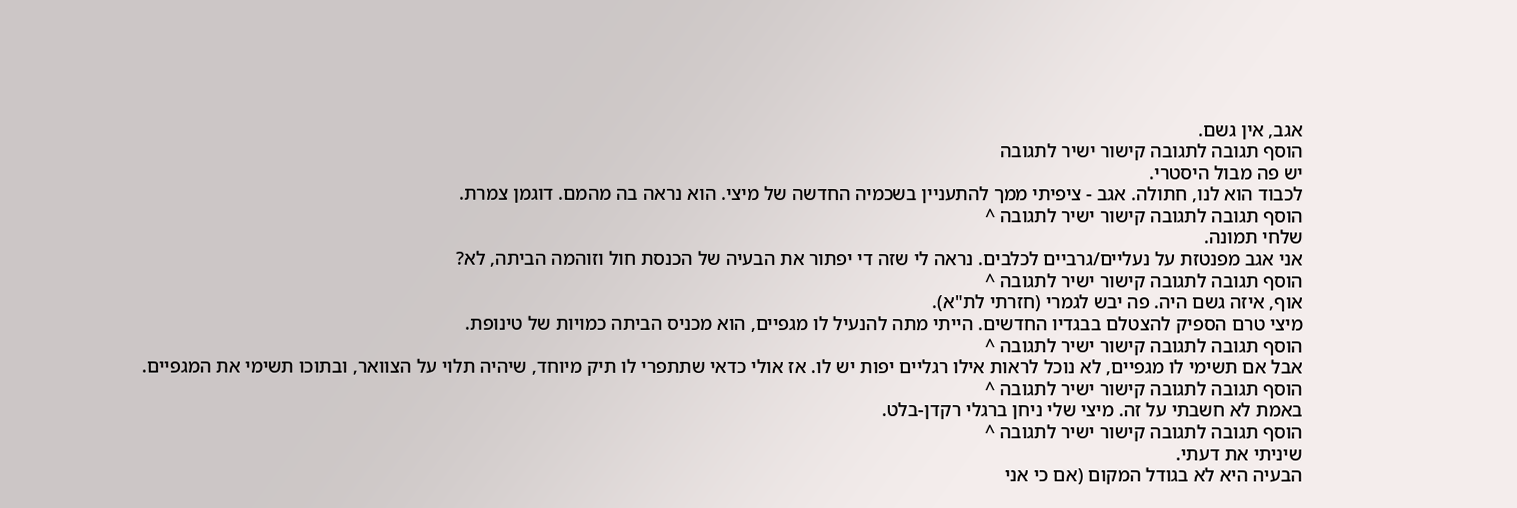אגב, אין גשם.
הוסף תגובה לתגובה קישור ישיר לתגובה
יש פה מבול היסטרי.
לכבוד הוא לנו, חתולה. אגב - ציפיתי ממך להתעניין בשכמיה החדשה של מיצי. הוא נראה בה מהמם. דוגמן צמרת.
הוסף תגובה לתגובה קישור ישיר לתגובה ^
שלחי תמונה.
אני אגב מפנטזת על נעליים/גרביים לכלבים. נראה לי שזה די יפתור את הבעיה של הכנסת חול וזוהמה הביתה, לא?
הוסף תגובה לתגובה קישור ישיר לתגובה ^
אוף, איזה גשם היה. פה יבש לגמרי (חזרתי לת"א).
מיצי טרם הספיק להצטלם בבגדיו החדשים. הייתי מתה להנעיל לו מגפיים, הוא מכניס הביתה כמויות של טינופת.
הוסף תגובה לתגובה קישור ישיר לתגובה ^
אבל אם תשימי לו מגפיים, לא נוכל לראות אילו רגליים יפות יש לו. אז אולי כדאי שתתפרי לו תיק מיוחד, שיהיה תלוי על הצוואר, ובתוכו תשימי את המגפיים.
הוסף תגובה לתגובה קישור ישיר לתגובה ^
באמת לא חשבתי על זה. מיצי שלי ניחן ברגלי רקדן-בלט.
הוסף תגובה לתגובה קישור ישיר לתגובה ^
שיניתי את דעתי.
הבעיה היא לא בגודל המקום (אם כי אני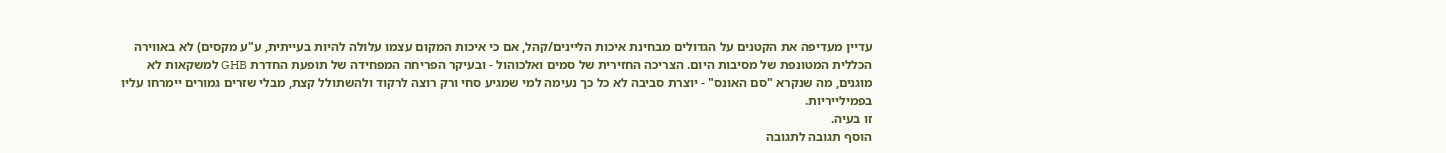עדיין מעדיפה את הקטנים על הגדולים מבחינת איכות הליינים/קהל, אם כי איכות המקום עצמו עלולה להיות בעייתית, ע"ע מקסים) לא באווירה הכללית המטונפת של מסיבות היום. הצריכה החזירית של סמים ואלכוהול - ובעיקר הפריחה המפחידה של תופעת החדרת GHB למשקאות לא מוגנים, מה שנקרא "סם האונס" - יוצרת סביבה לא כל כך נעימה למי שמגיע סחי ורק רוצה לרקוד ולהשתולל קצת, מבלי שזרים גמורים יימרחו עליו בפמילייריות.
זו בעיה.
הוסף תגובה לתגובה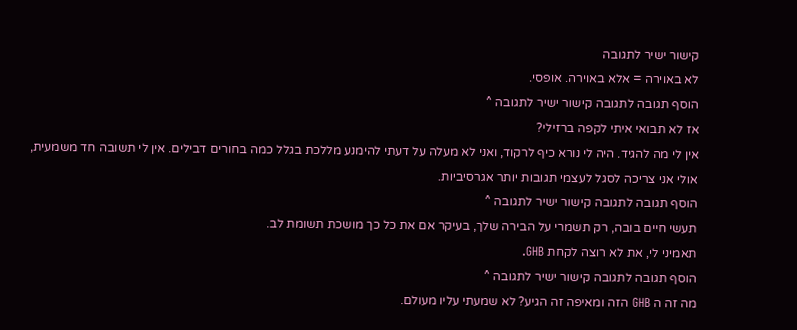קישור ישיר לתגובה
לא באוירה = אלא באוירה. אופסי.
הוסף תגובה לתגובה קישור ישיר לתגובה ^
אז לא תבואי איתי לקפה ברזילי?
אין לי מה להגיד. היה לי נורא כיף לרקוד, ואני לא מעלה על דעתי להימנע מללכת בגלל כמה בחורים דבילים. אין לי תשובה חד משמעית, אולי אני צריכה לסגל לעצמי תגובות יותר אגרסיביות.
הוסף תגובה לתגובה קישור ישיר לתגובה ^
תעשי חיים בובה, רק תשמרי על הבירה שלך, בעיקר אם את כל כך מושכת תשומת לב.
תאמיני לי, את לא רוצה לקחת GHB.
הוסף תגובה לתגובה קישור ישיר לתגובה ^
מה זה ה GHB הזה ומאיפה זה הגיע? לא שמעתי עליו מעולם.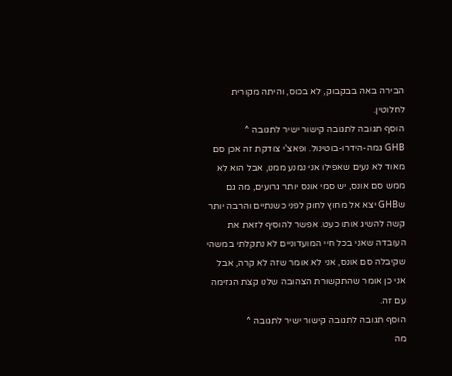הבירה באה בבקבוק, לא בכוס, והיתה מקורית לחלוטין.
הוסף תגובה לתגובה קישור ישיר לתגובה ^
GHB גמה-הידרו-בוטינול. ופאצ’י צודקת זה אכן סם מאוד לא נעים שאפילו אני נמנע ממנו, אבל הוא לא ממש סם אונס, יש סמי אונס יותר גרועים, מה גם שGHB יצא אל מחוץ לחוק לפני כשנתיים והרבה יותר קשה להשיג אותו כעט. אפשר להוסיף לזאת את העובדה שאני בכל חיי המועדוניים לא נתקלתי במשהי שקיבלה סם אונס, אני לא אומר שזה לא קרה, אבל אני כן אומר שהתקשורת הצהובה שלנו קצת הגזימה עם זה.
הוסף תגובה לתגובה קישור ישיר לתגובה ^
מה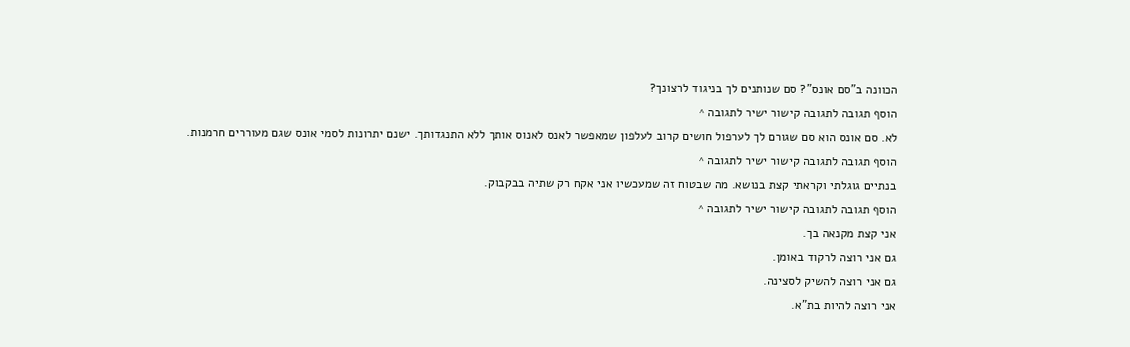הכוונה ב"סם אונס"? סם שנותנים לך בניגוד לרצונך?
הוסף תגובה לתגובה קישור ישיר לתגובה ^
לא. סם אונס הוא סם שגורם לך לערפול חושים קרוב לעלפון שמאפשר לאנס לאנוס אותך ללא התנגדותך. ישנם יתרונות לסמי אונס שגם מעוררים חרמנות.
הוסף תגובה לתגובה קישור ישיר לתגובה ^
בנתיים גוגלתי וקראתי קצת בנושא. מה שבטוח זה שמעכשיו אני אקח רק שתיה בבקבוק.
הוסף תגובה לתגובה קישור ישיר לתגובה ^
אני קצת מקנאה בך.
גם אני רוצה לרקוד באומן.
גם אני רוצה להשיק לסצינה.
אני רוצה להיות בת"א.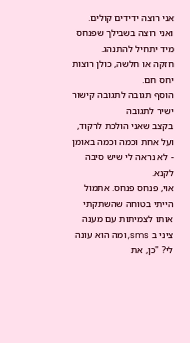אני רוצה ידידים קולים.
ואני רוצה בשבילך שפנחס מיד יתחיל להתנהג.
חזקה או חלשה, כולן רוצות יחס חם.
הוסף תגובה לתגובה קישור ישיר לתגובה
בקצב שאני הולכת לרקוד, ועל אחת וכמה וכמה באומן - לא נראה לי שיש סיבה לקנא.
אוי, פנחס פנחס. אתמול הייתי בטוחה שהשתקתי אותו לצמיתות עם מענה ציני ב sms, ומה הוא עונה לי? "כן, את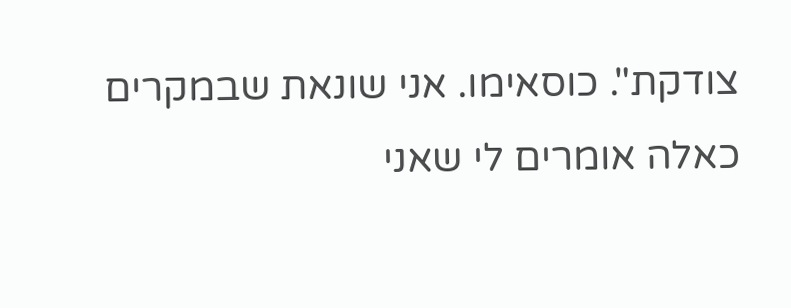צודקת". כוסאימו. אני שונאת שבמקרים כאלה אומרים לי שאני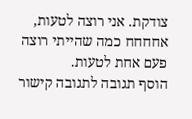צודקת. אני רוצה לטעות, אחחחח כמה שהייתי רוצה פעם אחת לטעות.
הוסף תגובה לתגובה קישור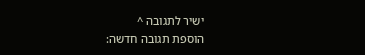ישיר לתגובה ^
הוספת תגובה חדשה: